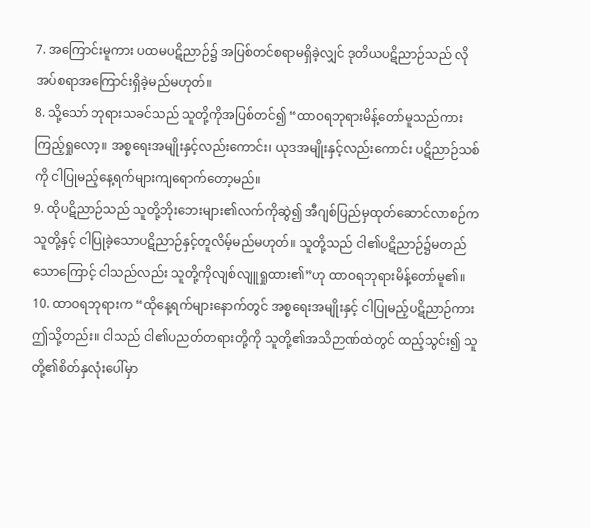7. အကြောင်းမူကား ပထမပဋိညာဉ်၌ အပြစ်တင်စရာမရှိခဲ့လျှင် ဒုတိယပဋိညာဉ်သည် လိုအပ်စရာအကြောင်းရှိခဲ့မည်မဟုတ်။
8. သို့သော် ဘုရားသခင်သည် သူတို့ကိုအပြစ်တင်၍ “ထာဝရဘုရားမိန့်တော်မူသည်ကား ကြည့်ရှုလော့။ အစ္စရေးအမျိုးနှင့်လည်းကောင်း၊ ယုဒအမျိုးနှင့်လည်းကောင်း ပဋိညာဉ်သစ်ကို ငါပြုမည့်နေ့ရက်များကျရောက်တော့မည်။
9. ထိုပဋိညာဉ်သည် သူတို့ဘိုးဘေးများ၏လက်ကိုဆွဲ၍ အီဂျစ်ပြည်မှထုတ်ဆောင်လာစဉ်က သူတို့နှင့် ငါပြုခဲ့သောပဋိညာဉ်နှင့်တူလိမ့်မည်မဟုတ်။ သူတို့သည် ငါ၏ပဋိညာဉ်၌မတည်သောကြောင့် ငါသည်လည်း သူတို့ကိုလျစ်လျူရှုထား၏”ဟု ထာဝရဘုရားမိန့်တော်မူ၏။
10. ထာဝရဘုရားက “ထိုနေ့ရက်များနောက်တွင် အစ္စရေးအမျိုးနှင့် ငါပြုမည့်ပဋိညာဉ်ကား ဤသို့တည်း။ ငါသည် ငါ၏ပညတ်တရားတို့ကို သူတို့၏အသိဉာဏ်ထဲတွင် ထည့်သွင်း၍ သူတို့၏စိတ်နှလုံးပေါ်မှာ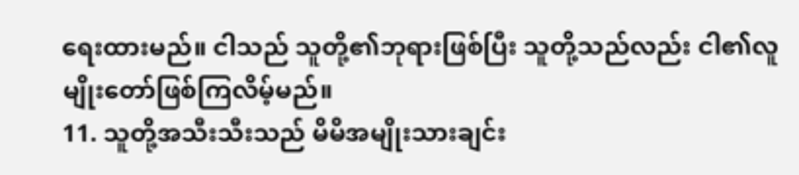ရေးထားမည်။ ငါသည် သူတို့၏ဘုရားဖြစ်ပြီး သူတို့သည်လည်း ငါ၏လူမျိုးတော်ဖြစ်ကြလိမ့်မည်။
11. သူတို့အသီးသီးသည် မိမိအမျိုးသားချင်း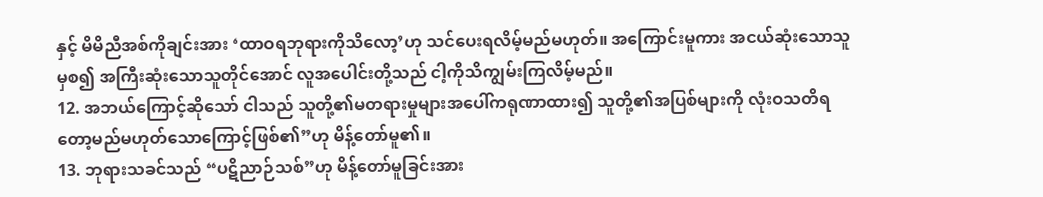နှင့် မိမိညီအစ်ကိုချင်းအား ‘ထာဝရဘုရားကိုသိလော့’ဟု သင်ပေးရလိမ့်မည်မဟုတ်။ အကြောင်းမူကား အငယ်ဆုံးသောသူမှစ၍ အကြီးဆုံးသောသူတိုင်အောင် လူအပေါင်းတို့သည် ငါ့ကိုသိကျွမ်းကြလိမ့်မည်။
12. အဘယ်ကြောင့်ဆိုသော် ငါသည် သူတို့၏မတရားမှုများအပေါ်ကရုဏာထား၍ သူတို့၏အပြစ်များကို လုံးဝသတိရတော့မည်မဟုတ်သောကြောင့်ဖြစ်၏”ဟု မိန့်တော်မူ၏။
13. ဘုရားသခင်သည် “ပဋိညာဉ်သစ်”ဟု မိန့်တော်မူခြင်းအား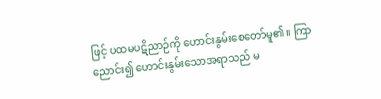ဖြင့် ပထမပဋိညာဉ်ကို ဟောင်းနွမ်းစေတော်မူ၏။ ကြာညောင်း၍ ဟောင်းနွမ်းသောအရာသည် မ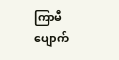ကြာမီပျောက်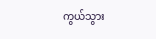ကွယ်သွား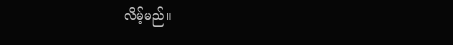လိမ့်မည်။